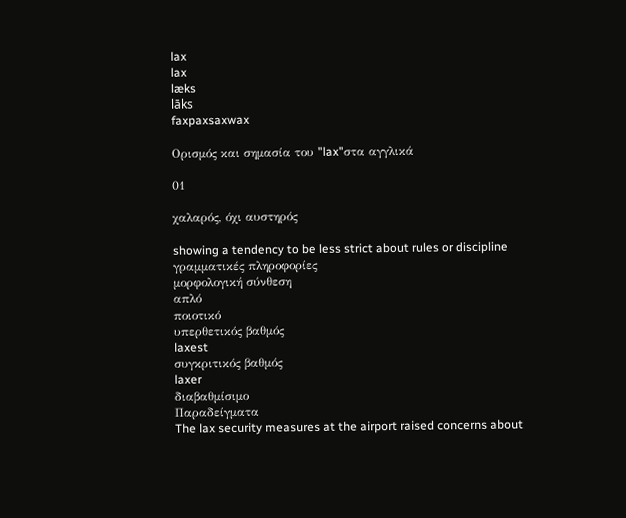lax
lax
læks
lāks
faxpaxsaxwax

Ορισμός και σημασία του "lax"στα αγγλικά

01

χαλαρός, όχι αυστηρός

showing a tendency to be less strict about rules or discipline
γραμματικές πληροφορίες
μορφολογική σύνθεση
απλό
ποιοτικό
υπερθετικός βαθμός
laxest
συγκριτικός βαθμός
laxer
διαβαθμίσιμο
Παραδείγματα
The lax security measures at the airport raised concerns about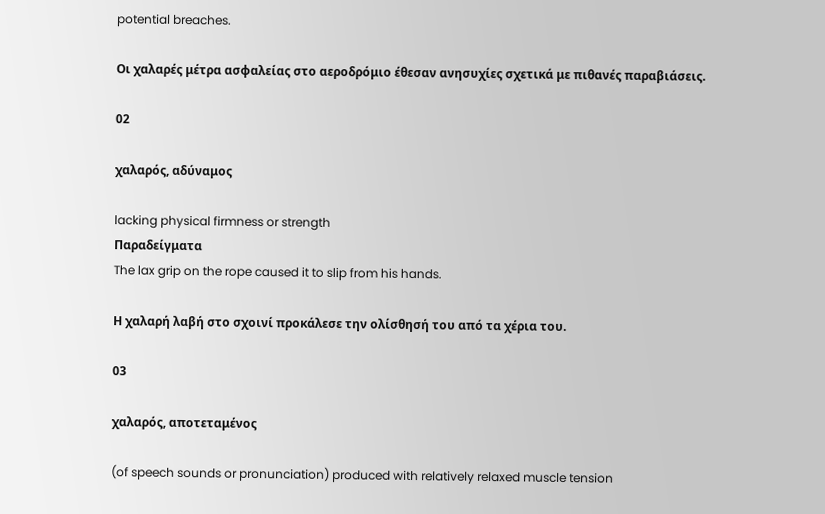potential breaches.

Οι χαλαρές μέτρα ασφαλείας στο αεροδρόμιο έθεσαν ανησυχίες σχετικά με πιθανές παραβιάσεις.

02

χαλαρός, αδύναμος

lacking physical firmness or strength
Παραδείγματα
The lax grip on the rope caused it to slip from his hands.

Η χαλαρή λαβή στο σχοινί προκάλεσε την ολίσθησή του από τα χέρια του.

03

χαλαρός, αποτεταμένος

(of speech sounds or pronunciation) produced with relatively relaxed muscle tension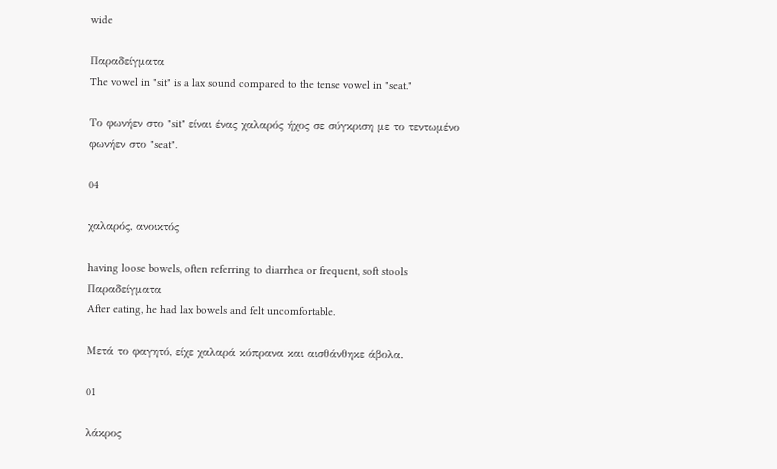wide

Παραδείγματα
The vowel in "sit" is a lax sound compared to the tense vowel in "seat."

Το φωνήεν στο "sit" είναι ένας χαλαρός ήχος σε σύγκριση με το τεντωμένο φωνήεν στο "seat".

04

χαλαρός, ανοικτός

having loose bowels, often referring to diarrhea or frequent, soft stools
Παραδείγματα
After eating, he had lax bowels and felt uncomfortable.

Μετά το φαγητό, είχε χαλαρά κόπρανα και αισθάνθηκε άβολα.

01

λάκρος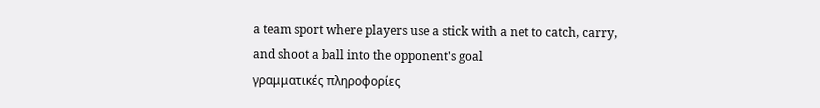a team sport where players use a stick with a net to catch, carry, and shoot a ball into the opponent's goal
γραμματικές πληροφορίες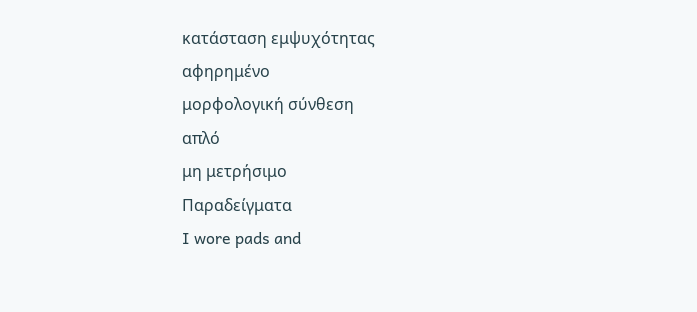κατάσταση εμψυχότητας
αφηρημένο
μορφολογική σύνθεση
απλό
μη μετρήσιμο
Παραδείγματα
I wore pads and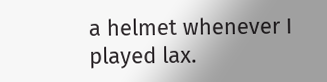a helmet whenever I played lax.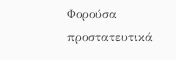Φορούσα προστατευτικά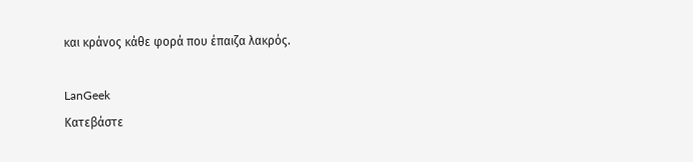και κράνος κάθε φορά που έπαιζα λακρός.

LanGeek
Κατεβάστε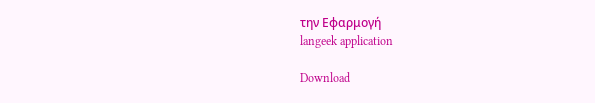την Εφαρμογή
langeek application

Download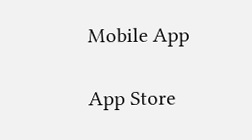Mobile App

App Store